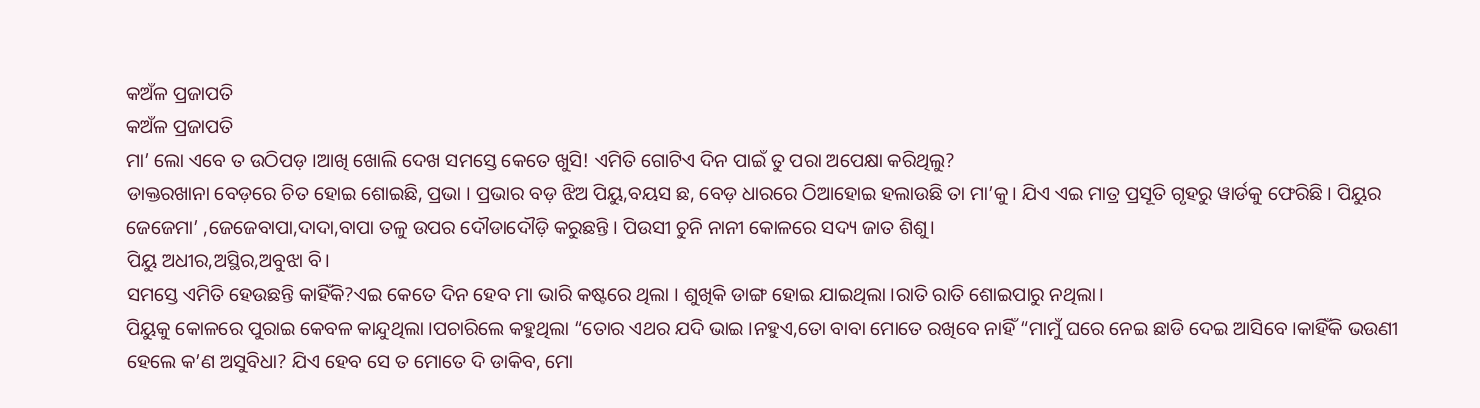କଅଁଳ ପ୍ରଜାପତି
କଅଁଳ ପ୍ରଜାପତି
ମା’ ଲୋ ଏବେ ତ ଉଠିପଡ଼ ।ଆଖି ଖୋଲି ଦେଖ ସମସ୍ତେ କେତେ ଖୁସି! ଏମିତି ଗୋଟିଏ ଦିନ ପାଇଁ ତୁ ପରା ଅପେକ୍ଷା କରିଥିଲୁ?
ଡାକ୍ତରଖାନା ବେଡ଼ରେ ଚିତ ହୋଇ ଶୋଇଛି, ପ୍ରଭା । ପ୍ରଭାର ବଡ଼ ଝିଅ ପିୟୁ,ବୟସ ଛ, ବେଡ଼ ଧାରରେ ଠିଆହୋଇ ହଲାଉଛି ତା ମା’କୁ। ଯିଏ ଏଇ ମାତ୍ର ପ୍ରସୂତି ଗୃହରୁ ୱାର୍ଡକୁ ଫେରିଛି । ପିୟୁର ଜେଜେମା’ ,ଜେଜେବାପା,ଦାଦା,ବାପା ତଳୁ ଉପର ଦୌଡାଦୌଡ଼ି କରୁଛନ୍ତି । ପିଉସୀ ଚୁନି ନାନୀ କୋଳରେ ସଦ୍ୟ ଜାତ ଶିଶୁ।
ପିୟୁ ଅଧୀର,ଅସ୍ଥିର,ଅବୁଝା ବି।
ସମସ୍ତେ ଏମିତି ହେଉଛନ୍ତି କାହିଁକି?ଏଇ କେତେ ଦିନ ହେବ ମା ଭାରି କଷ୍ଟରେ ଥିଲା । ଶୁଖିକି ଡାଙ୍ଗ ହୋଇ ଯାଇଥିଲା ।ରାତି ରାତି ଶୋଇପାରୁ ନଥିଲା।
ପିୟୁକୁ କୋଳରେ ପୁରାଇ କେବଳ କାନ୍ଦୁଥିଲା ।ପଚାରିଲେ କହୁଥିଲା “ତୋର ଏଥର ଯଦି ଭାଇ ।ନହୁଏ,ତୋ ବାବା ମୋତେ ରଖିବେ ନାହିଁ “ମାମୁଁ ଘରେ ନେଇ ଛାଡି ଦେଇ ଆସିବେ ।କାହିଁକି ଭଉଣୀ ହେଲେ କ’ଣ ଅସୁବିଧା? ଯିଏ ହେବ ସେ ତ ମୋତେ ଦି ଡାକିବ, ମୋ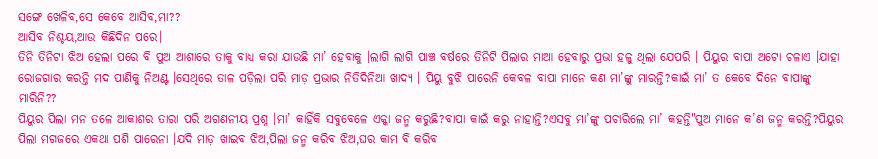ସଙ୍ଗେ ଖେଳିବ,ସେ କେବେ ଆସିବ,ମା??
ଆସିବ ନିଶ୍ଚୟ,ଆଉ କିଛିଦିନ ପରେ।
ତିନି ତିନିଟା ଝିଅ ହେଲା ପରେ ବି ପୁଅ ଆଶାରେ ତାକୁ ବାଧ୍ୟ କରା ଯାଉଛି ମା’ ହେବାକୁ ।ଲାଗି ଲାଗି ପାଞ୍ଚ ବର୍ଷରେ ତିନିଟି ପିଲାର ମାଆ ହେବାରୁ ପ୍ରଭା ହଳୁ ଥିଲା ଯେପରି । ପିୟୁର ବାପା ଅଟୋ ଚଳାଏ ।ଯାହା ରୋଜଗାର କରନ୍ତି ମଦ ପାଣିକୁ ନିଅଣ୍ଟ ।ସେଥିରେ ତାଳ ପଡ଼ିଲା ପରି ମାଡ଼ ପ୍ରଭାର ନିତିଦିନିଆ ଖାଦ୍ୟ । ପିୟୁ ବୁଝି ପାରେନି କେବଳ ବାପା ମାନେ କଣ ମା’ଙ୍କୁ ମାରନ୍ତି?କାଇଁ ମା’ ତ କେବେ ଦିନେ ବାପାଙ୍କୁ ମାରିନି??
ପିୟୁର ପିଲା ମନ ତଳେ ଆକାଶର ତାରା ପରି ଅଗଣନୀୟ ପ୍ରଶ୍ନ ।ମା’ କାହିଁକି ସବୁବେଳେ ଏକ୍କା ଜନ୍ମ କରୁଛି?ବାପା କାଇଁ କରୁ ନାହାନ୍ତି?ଏସବୁ ମା’ଙ୍କୁ ପଚାରିଲେ ମା’ କହନ୍ତି"ପୁଅ ମାନେ କ’ଣ ଜନ୍ମ କରନ୍ତି?ପିୟୁର ପିଲା ମଗଜରେ ଏକଥା ପଶି ପାରେନା ।ଯଦି ମାଡ଼ ଖାଇବ ଝିଅ,ପିଲା ଜନ୍ମ କରିବ ଝିଅ,ଘର କାମ ବି କରିବ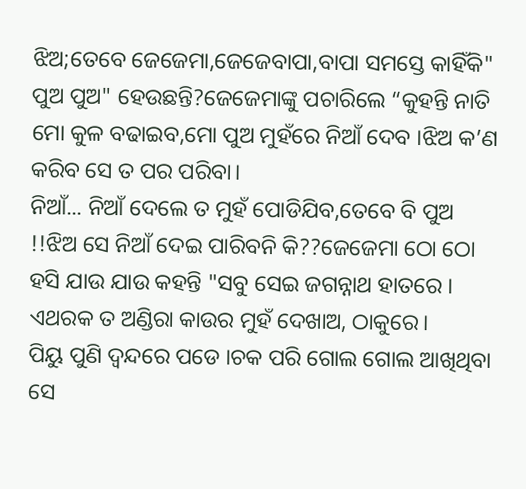ଝିଅ;ତେବେ ଜେଜେମା,ଜେଜେବାପା,ବାପା ସମସ୍ତେ କାହିଁକି" ପୁଅ ପୁଅ" ହେଉଛନ୍ତି?ଜେଜେମାଙ୍କୁ ପଚାରିଲେ “କୁହନ୍ତି ନାତି ମୋ କୁଳ ବଢାଇବ,ମୋ ପୁଅ ମୁହଁରେ ନିଆଁ ଦେବ ।ଝିଅ କ’ଣ କରିବ ସେ ତ ପର ପରିବା।
ନିଆଁ... ନିଆଁ ଦେଲେ ତ ମୁହଁ ପୋଡିଯିବ,ତେବେ ବି ପୁଅ !!ଝିଅ ସେ ନିଆଁ ଦେଇ ପାରିବନି କି??ଜେଜେମା ଠୋ ଠୋ ହସି ଯାଉ ଯାଉ କହନ୍ତି "ସବୁ ସେଇ ଜଗନ୍ନାଥ ହାତରେ । ଏଥରକ ତ ଅଣ୍ଡିରା କାଉର ମୁହଁ ଦେଖାଅ, ଠାକୁରେ।
ପିୟୁ ପୁଣି ଦ୍ଵନ୍ଦରେ ପଡେ ।ଚକ ପରି ଗୋଲ ଗୋଲ ଆଖିଥିବା ସେ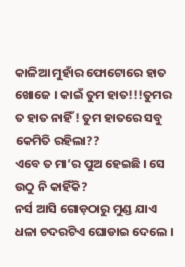କାଳିଆ ମୁହାଁର ଫୋଟୋରେ ହାତ ଖୋଜେ । କାଇଁ ତୁମ ହାତ!!!ତୁମର ତ ହାତ ନାହିଁ ! ତୁମ ହାତରେ ସବୁ କେମିତି ରହିଲା??
ଏବେ ତ ମା’ର ପୁଅ ହେଇଛି । ସେ ଉଠୁ ନି କାହିଁକି?
ନର୍ସ ଆସି ଗୋଡ଼ଠାରୁ ମୁଣ୍ଡ ଯାଏ ଧଳା ଚଦରଟିଏ ଘୋଡାଇ ଦେଲେ ।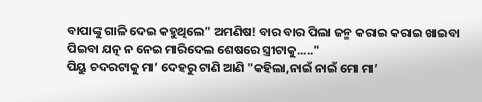ବାପାଙ୍କୁ ଗାଳି ଦେଇ କହୁଥିଲେ" ଅମଣିଷ! ବାର ବାର ପିଲା ଜନ୍ମ କରାଇ କରାଇ ଖାଇବା ପିଇବା ଯତ୍ନ ନ ନେଇ ମାରିଦେଲ ଶେଷରେ ସ୍ତ୍ରୀଟାକୁ....."
ପିୟୁ ଚଦରଟାକୁ ମା’ ଦେହରୁ ଟାଣି ଆଣି "କହିଲା,ନାଇଁ ନାଇଁ ମୋ ମା’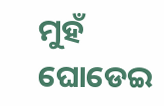ମୁହଁ ଘୋଡେଇ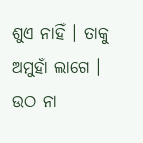ଶୁଏ ନାହିଁ । ତାକୁ ଅମୁହାଁ ଲାଗେ । ଉଠ ନା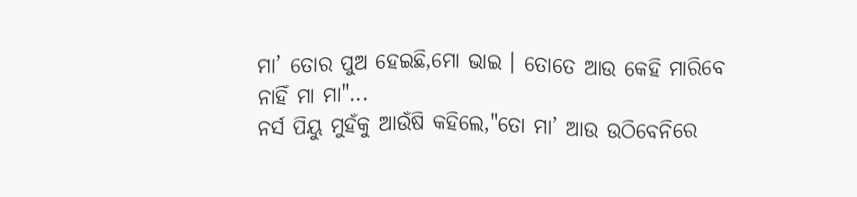ମା’ ତୋର ପୁଅ ହେଇଛି,ମୋ ଭାଇ । ତୋତେ ଆଉ କେହି ମାରିବେ
ନାହିଁ ମା ମା"...
ନର୍ସ ପିୟୁ ମୁହଁକୁ ଆଉଁଷି କହିଲେ,"ତୋ ମା’ ଆଉ ଉଠିବେନିରେ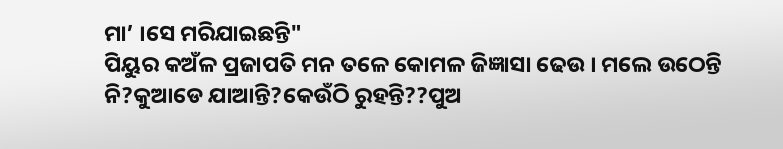ମା’ ।ସେ ମରିଯାଇଛନ୍ତି"
ପିୟୁର କଅଁଳ ପ୍ରଜାପତି ମନ ତଳେ କୋମଳ ଜିଜ୍ଞାସା ଢେଉ । ମଲେ ଉଠେନ୍ତି ନି?କୁଆଡେ ଯାଆନ୍ତି?କେଉଁଠି ରୁହନ୍ତି??ପୁଅ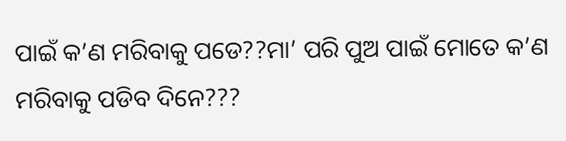ପାଇଁ କ’ଣ ମରିବାକୁ ପଡେ??ମା’ ପରି ପୁଅ ପାଇଁ ମୋତେ କ’ଣ ମରିବାକୁ ପଡିବ ଦିନେ???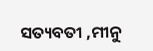ସତ୍ୟବତୀ ,ମୀନୁ